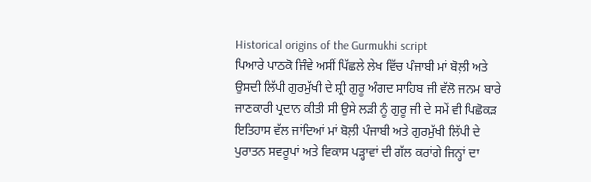Historical origins of the Gurmukhi script
ਪਿਆਰੇ ਪਾਠਕੋ ਜਿੰਵੇ ਅਸੀਂ ਪਿੱਛਲੇ ਲੇਖ ਵਿੱਚ ਪੰਜਾਬੀ ਮਾਂ ਬੋਲ਼ੀ ਅਤੇ ਉਸਦੀ ਲਿੱਪੀ ਗੁਰਮੁੱਖੀ ਦੇ ਸ਼੍ਰੀ ਗੁਰੂ ਅੰਗਦ ਸਾਹਿਬ ਜੀ ਵੱਲੋ ਜਨਮ ਬਾਰੇ ਜਾਣਕਾਰੀ ਪ੍ਰਦਾਨ ਕੀਤੀ ਸੀ ਉਸੇ ਲੜੀ ਨੂੰ ਗੁਰੂ ਜੀ ਦੇ ਸਮੇਂ ਵੀ ਪਿਛੋਕੜ ਇਤਿਹਾਸ ਵੱਲ ਜਾਂਦਿਆਂ ਮਾਂ ਬੋਲ਼ੀ ਪੰਜਾਬੀ ਅਤੇ ਗੁਰਮੁੱਖੀ ਲਿੱਪੀ ਦੇ ਪੁਰਾਤਨ ਸਵਰੂਪਾਂ ਅਤੇ ਵਿਕਾਸ ਪੜ੍ਹਾਵਾਂ ਦੀ ਗੱਲ ਕਰਾਂਗੇ ਜਿਨ੍ਹਾਂ ਦਾ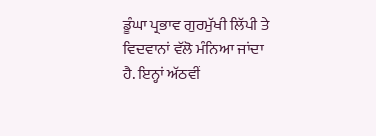ਡੂੰਘਾ ਪ੍ਰਭਾਵ ਗੁਰਮੁੱਖੀ ਲਿੱਪੀ ਤੇ ਵਿਦਵਾਨਾਂ ਵੱਲੋ ਮੰਨਿਆ ਜਾਂਦਾ ਹੈ. ਇਨ੍ਹਾਂ ਅੱਠਵੀਂ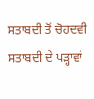ਸਤਾਬਦੀ ਤੋਂ ਚੋਹਦਵੀ ਸਤਾਬਦੀ ਦੇ ਪੜ੍ਹਾਵਾਂ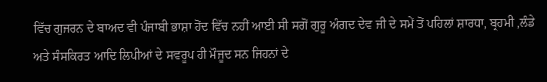ਵਿੱਚ ਗੁਜਰਨ ਦੇ ਬਾਅਦ ਵੀ ਪੰਜਾਬੀ ਭਾਸ਼ਾ ਹੋਂਦ ਵਿੱਚ ਨਹੀਂ ਆਈ ਸੀ ਸਗੋਂ ਗੁਰੂ ਅੰਗਦ ਦੇਵ ਜੀ ਦੇ ਸਮੇਂ ਤੋਂ ਪਹਿਲਾਂ ਸ਼ਾਰਧਾ, ਬ੍ਰਹਮੀ ,ਲੰਡੇ ਅਤੇ ਸੰਸਕਿਰਤ ਆਦਿ ਲਿਪੀਆਂ ਦੇ ਸਵਰੂਪ ਹੀ ਮੌਜੂਦ ਸਨ ਜਿਹਨਾਂ ਦੇ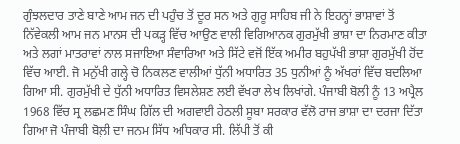ਗੁੰਝਲਦਾਰ ਤਾਣੇ ਬਾਣੇ ਆਮ ਜਨ ਦੀ ਪਹੁੰਚ ਤੋਂ ਦੂਰ ਸਨ ਅਤੇ ਗੁਰੂ ਸਾਹਿਬ ਜੀ ਨੇ ਇਹਨ੍ਹਾਂ ਭਾਸ਼ਾਵਾਂ ਤੋਂ ਨਿੱਵੇਕਲੀ ਆਮ ਜਨ ਮਾਨਸ ਦੀ ਪਕੜ੍ਹ ਵਿੱਚ ਆਉਣ ਵਾਲੀ ਵਿਗਿਆਨਕ ਗੁਰਮੁੱਖੀ ਭਾਸ਼ਾ ਦਾ ਨਿਰਮਾਣ ਕੀਤਾ ਅਤੇ ਲਗਾਂ ਮਾਤਰਾਵਾਂ ਨਾਲ ਸਜਾਇਆ ਸੰਵਾਰਿਆ ਅਤੇ ਸਿੱਟੇ ਵਜੋਂ ਇੱਕ ਅਮੀਰ ਬਹੁਪੱਖੀ ਭਾਸ਼ਾ ਗੁਰਮੁੱਖੀ ਹੋਂਦ ਵਿੱਚ ਆਈ. ਜੋ ਮਨੁੱਖੀ ਗਲ੍ਹੇ ਚੋ ਨਿਕਲਣ ਵਾਲੀਆਂ ਧੁੱਨੀ ਅਧਾਰਿਤ 35 ਧੁਨੀਆਂ ਨੂੰ ਅੱਖਰਾਂ ਵਿੱਚ ਬਦਲਿਆ ਗਿਆ ਸੀ. ਗੁਰਮੁੱਖੀ ਦੇ ਧੁੱਨੀ ਅਧਾਰਿਤ ਵਿਸਲੇਸ਼ਣ ਲਈ ਵੱਖਰਾ ਲੇਖ ਲਿਖਾਂਗੇ. ਪੰਜਾਬੀ ਬੋਲੀ ਨੂੰ 13 ਅਪ੍ਰੈਲ 1968 ਵਿੱਚ ਸ੍ਰ ਲਛਮਣ ਸਿੰਘ ਗਿੱਲ ਦੀ ਅਗਵਾਈ ਹੇਠਲੀ ਸੂਬਾ ਸਰਕਾਰ ਵੱਲੋ ਰਾਜ ਭਾਸ਼ਾ ਦਾ ਦਰਜਾ ਦਿੱਤਾ ਗਿਆ ਜੋ ਪੰਜਾਬੀ ਬੋਲ਼ੀ ਦਾ ਜਨਮ ਸਿੱਧ ਅਧਿਕਾਰ ਸੀ. ਲਿੱਪੀ ਤੋਂ ਕੀ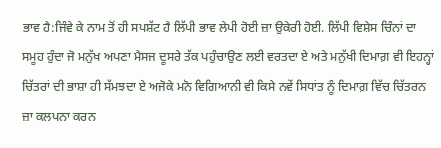ਭਾਵ ਹੈ:ਜਿੰਵੇ ਕੇ ਨਾਮ ਤੋਂ ਹੀ ਸਪਸ਼ੱਟ ਹੈ ਲਿੱਪੀ ਭਾਵ ਲੇਪੀ ਹੋਈ ਜ਼ਾ ਉਕੇਰੀ ਹੋਈ. ਲਿੱਪੀ ਵਿਸ਼ੇਸ ਚਿੰਨਾਂ ਦਾ ਸਮੂਹ ਹੁੰਦਾ ਜੋ ਮਨੁੱਖ ਅਪਣਾ ਮੈਸਜ ਦੂਸਰੇ ਤੱਕ ਪਹੁੰਚਾਉਣ ਲਈ ਵਰਤਦਾ ਏ ਅਤੇ ਮਨੁੱਖੀ ਦਿਮਾਗ਼ ਵੀ ਇਹਨ੍ਹਾਂ ਚਿੱਤਰਾਂ ਦੀ ਭਾਸ਼ਾ ਹੀ ਸੱਮਝਦਾ ਏ ਅਜੋਕੇ ਮਨੋ ਵਿਗਿਆਨੀ ਵੀ ਕਿਸੇ ਨਵੇਂ ਸਿਧਾਂਤ ਨੂੰ ਦਿਮਾਗ਼ ਵਿੱਚ ਚਿੱਤਰਨ ਜ਼ਾ ਕਲਪਨਾ ਕਰਨ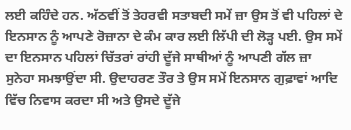ਲਈ ਕਹਿੰਦੇ ਹਨ. ਅੱਠਵੀਂ ਤੋਂ ਤੇਹਰਵੀ ਸਤਾਬਦੀ ਸਮੇਂ ਜ਼ਾ ਉਸ ਤੋਂ ਵੀ ਪਹਿਲਾਂ ਦੇ ਇਨਸਾਨ ਨੂੰ ਆਪਣੇ ਰੋਜ਼ਾਨਾ ਦੇ ਕੰਮ ਕਾਰ ਲਈ ਲਿੱਪੀ ਦੀ ਲੋੜ੍ਹ ਪਈ. ਉਸ ਸਮੇਂ ਦਾ ਇਨਸਾਨ ਪਹਿਲਾਂ ਚਿੱਤਰਾਂ ਰਾਂਹੀ ਦੂੱਜੇ ਸਾਥੀਆਂ ਨੂੰ ਆਪਣੀ ਗੱਲ ਜ਼ਾ ਸੁਨੇਹਾ ਸਮਝਾਉਂਦਾ ਸੀ. ਉਦਾਹਰਣ ਤੌਰ ਤੇ ਉਸ ਸਮੇਂ ਇਨਸਾਨ ਗੁਫ਼ਾਵਾਂ ਆਦਿ ਵਿੱਚ ਨਿਵਾਸ ਕਰਦਾ ਸੀ ਅਤੇ ਉਸਦੇ ਦੂੱਜੇ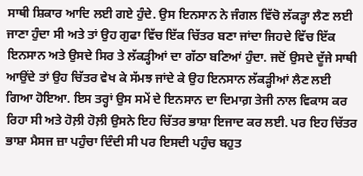ਸਾਥੀ ਸ਼ਿਕਾਰ ਆਦਿ ਲਈ ਗਏ ਹੁੰਦੇ. ਉਸ ਇਨਸਾਨ ਨੇ ਜੰਗਲ ਵਿੱਚੋ ਲੱਕੜ੍ਹਾ ਲੈਣ ਲਈ ਜਾਣਾ ਹੁੰਦਾ ਸੀ ਅਤੇ ਤਾਂ ਉਹ ਗੁਫਾ ਵਿੱਚ ਇੱਕ ਚਿੱਤਰ ਬਣਾ ਜਾਂਦਾ ਜਿਹਦੇ ਵਿੱਚ ਇੱਕ ਇਨਸਾਨ ਅਤੇ ਉਸਦੇ ਸਿਰ ਤੇ ਲੱਕੜ੍ਹੀਆਂ ਦਾ ਗੱਠਾ ਬਣਿਆਂ ਹੁੰਦਾ. ਜਦੋਂ ਉਸਦੇ ਦੂੱਜੇ ਸਾਥੀ ਆਉਂਦੇ ਤਾਂ ਉਹ ਚਿੱਤਰ ਵੇਖ ਕੇ ਸੱਮਝ ਜਾਂਦੇ ਕੇ ਉਹ ਇਨਸਾਨ ਲੱਕੜ੍ਹੀਆਂ ਲੈਣ ਲਈ ਗਿਆ ਹੋਇਆ. ਇਸ ਤਰ੍ਹਾਂ ਉਸ ਸਮੇਂ ਦੇ ਇਨਸਾਨ ਦਾ ਦਿਮਾਗ਼ ਤੇਜੀ ਨਾਲ ਵਿਕਾਸ ਕਰ ਰਿਹਾ ਸੀ ਅਤੇ ਹੋਲ਼ੀ ਹੋਲ਼ੀ ਉਸਨੇ ਇਹ ਚਿੱਤਰ ਭਾਸ਼ਾ ਇਜਾਦ ਕਰ ਲਈ. ਪਰ ਇਹ ਚਿੱਤਰ ਭਾਸ਼ਾ ਮੈਸਜ ਜ਼ਾ ਪਹੁੰਚਾ ਦਿੰਦੀ ਸੀ ਪਰ ਇਸਦੀ ਪਹੁੰਚ ਬਹੁਤ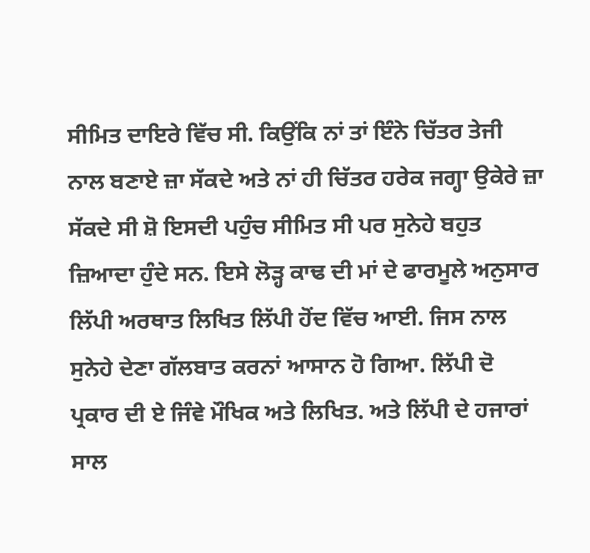ਸੀਮਿਤ ਦਾਇਰੇ ਵਿੱਚ ਸੀ. ਕਿਉਂਕਿ ਨਾਂ ਤਾਂ ਇੰਨੇ ਚਿੱਤਰ ਤੇਜੀ ਨਾਲ ਬਣਾਏ ਜ਼ਾ ਸੱਕਦੇ ਅਤੇ ਨਾਂ ਹੀ ਚਿੱਤਰ ਹਰੇਕ ਜਗ੍ਹਾ ਉਕੇਰੇ ਜ਼ਾ ਸੱਕਦੇ ਸੀ ਸ਼ੋ ਇਸਦੀ ਪਹੁੰਚ ਸੀਮਿਤ ਸੀ ਪਰ ਸੁਨੇਹੇ ਬਹੁਤ ਜ਼ਿਆਦਾ ਹੁੰਦੇ ਸਨ. ਇਸੇ ਲੋੜ੍ਹ ਕਾਢ ਦੀ ਮਾਂ ਦੇ ਫਾਰਮੂਲੇ ਅਨੁਸਾਰ ਲਿੱਪੀ ਅਰਥਾਤ ਲਿਖਿਤ ਲਿੱਪੀ ਹੋਂਦ ਵਿੱਚ ਆਈ. ਜਿਸ ਨਾਲ ਸੁਨੇਹੇ ਦੇਣਾ ਗੱਲਬਾਤ ਕਰਨਾਂ ਆਸਾਨ ਹੋ ਗਿਆ. ਲਿੱਪੀ ਦੋ ਪ੍ਰਕਾਰ ਦੀ ਏ ਜਿੰਵੇ ਮੌਖਿਕ ਅਤੇ ਲਿਖਿਤ. ਅਤੇ ਲਿੱਪੀ ਦੇ ਹਜਾਰਾਂ ਸਾਲ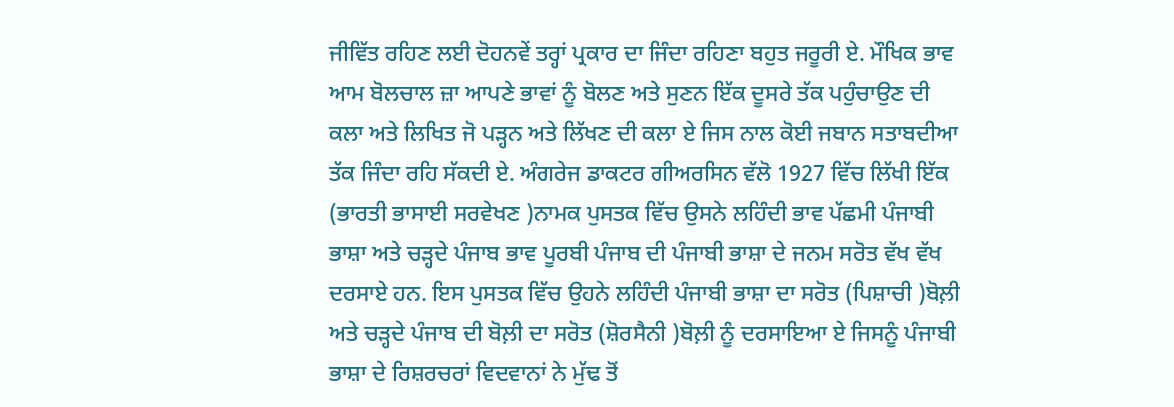ਜੀਵਿੱਤ ਰਹਿਣ ਲਈ ਦੋਹਨਵੇਂ ਤਰ੍ਹਾਂ ਪ੍ਰਕਾਰ ਦਾ ਜਿੰਦਾ ਰਹਿਣਾ ਬਹੁਤ ਜਰੂਰੀ ਏ. ਮੌਖਿਕ ਭਾਵ ਆਮ ਬੋਲਚਾਲ ਜ਼ਾ ਆਪਣੇ ਭਾਵਾਂ ਨੂੰ ਬੋਲਣ ਅਤੇ ਸੁਣਨ ਇੱਕ ਦੂਸਰੇ ਤੱਕ ਪਹੁੰਚਾਉਣ ਦੀ ਕਲਾ ਅਤੇ ਲਿਖਿਤ ਜੋ ਪੜ੍ਹਨ ਅਤੇ ਲਿੱਖਣ ਦੀ ਕਲਾ ਏ ਜਿਸ ਨਾਲ ਕੋਈ ਜਬਾਨ ਸਤਾਬਦੀਆ ਤੱਕ ਜਿੰਦਾ ਰਹਿ ਸੱਕਦੀ ਏ. ਅੰਗਰੇਜ ਡਾਕਟਰ ਗੀਅਰਸਿਨ ਵੱਲੋ 1927 ਵਿੱਚ ਲਿੱਖੀ ਇੱਕ (ਭਾਰਤੀ ਭਾਸਾਈ ਸਰਵੇਖਣ )ਨਾਮਕ ਪੁਸਤਕ ਵਿੱਚ ਉਸਨੇ ਲਹਿੰਦੀ ਭਾਵ ਪੱਛਮੀ ਪੰਜਾਬੀ ਭਾਸ਼ਾ ਅਤੇ ਚੜ੍ਹਦੇ ਪੰਜਾਬ ਭਾਵ ਪੂਰਬੀ ਪੰਜਾਬ ਦੀ ਪੰਜਾਬੀ ਭਾਸ਼ਾ ਦੇ ਜਨਮ ਸਰੋਤ ਵੱਖ ਵੱਖ ਦਰਸਾਏ ਹਨ. ਇਸ ਪੁਸਤਕ ਵਿੱਚ ਉਹਨੇ ਲਹਿੰਦੀ ਪੰਜਾਬੀ ਭਾਸ਼ਾ ਦਾ ਸਰੋਤ (ਪਿਸ਼ਾਚੀ )ਬੋਲ਼ੀ ਅਤੇ ਚੜ੍ਹਦੇ ਪੰਜਾਬ ਦੀ ਬੋਲ਼ੀ ਦਾ ਸਰੋਤ (ਸ਼ੋਰਸੈਨੀ )ਬੋਲ਼ੀ ਨੂੰ ਦਰਸਾਇਆ ਏ ਜਿਸਨੂੰ ਪੰਜਾਬੀ ਭਾਸ਼ਾ ਦੇ ਰਿਸ਼ਰਚਰਾਂ ਵਿਦਵਾਨਾਂ ਨੇ ਮੁੱਢ ਤੋਂ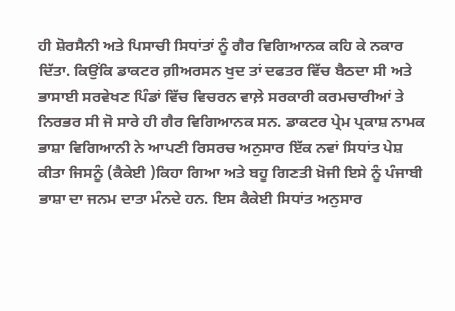ਹੀ ਸ਼ੋਰਸੈਨੀ ਅਤੇ ਪਿਸਾਚੀ ਸਿਧਾਂਤਾਂ ਨੂੰ ਗੈਰ ਵਿਗਿਆਨਕ ਕਹਿ ਕੇ ਨਕਾਰ ਦਿੱਤਾ. ਕਿਉਂਕਿ ਡਾਕਟਰ ਗ਼ੀਅਰਸਨ ਖੁਦ ਤਾਂ ਦਫਤਰ ਵਿੱਚ ਬੈਠਦਾ ਸੀ ਅਤੇ ਭਾਸਾਈ ਸਰਵੇਖਣ ਪਿੰਡਾਂ ਵਿੱਚ ਵਿਚਰਨ ਵਾਲ਼ੇ ਸਰਕਾਰੀ ਕਰਮਚਾਰੀਆਂ ਤੇ ਨਿਰਭਰ ਸੀ ਜੋ ਸਾਰੇ ਹੀ ਗੈਰ ਵਿਗਿਆਨਕ ਸਨ. ਡਾਕਟਰ ਪ੍ਰੇਮ ਪ੍ਰਕਾਸ਼ ਨਾਮਕ ਭਾਸ਼ਾ ਵਿਗਿਆਨੀ ਨੇ ਆਪਣੀ ਰਿਸਰਚ ਅਨੁਸਾਰ ਇੱਕ ਨਵਾਂ ਸਿਧਾਂਤ ਪੇਸ਼ ਕੀਤਾ ਜਿਸਨੂੰ (ਕੈਕੇਈ )ਕਿਹਾ ਗਿਆ ਅਤੇ ਬਹੂ ਗਿਣਤੀ ਖ਼ੋਜੀ ਇਸੇ ਨੂੰ ਪੰਜਾਬੀ ਭਾਸ਼ਾ ਦਾ ਜਨਮ ਦਾਤਾ ਮੰਨਦੇ ਹਨ. ਇਸ ਕੈਕੇਈ ਸਿਧਾਂਤ ਅਨੁਸਾਰ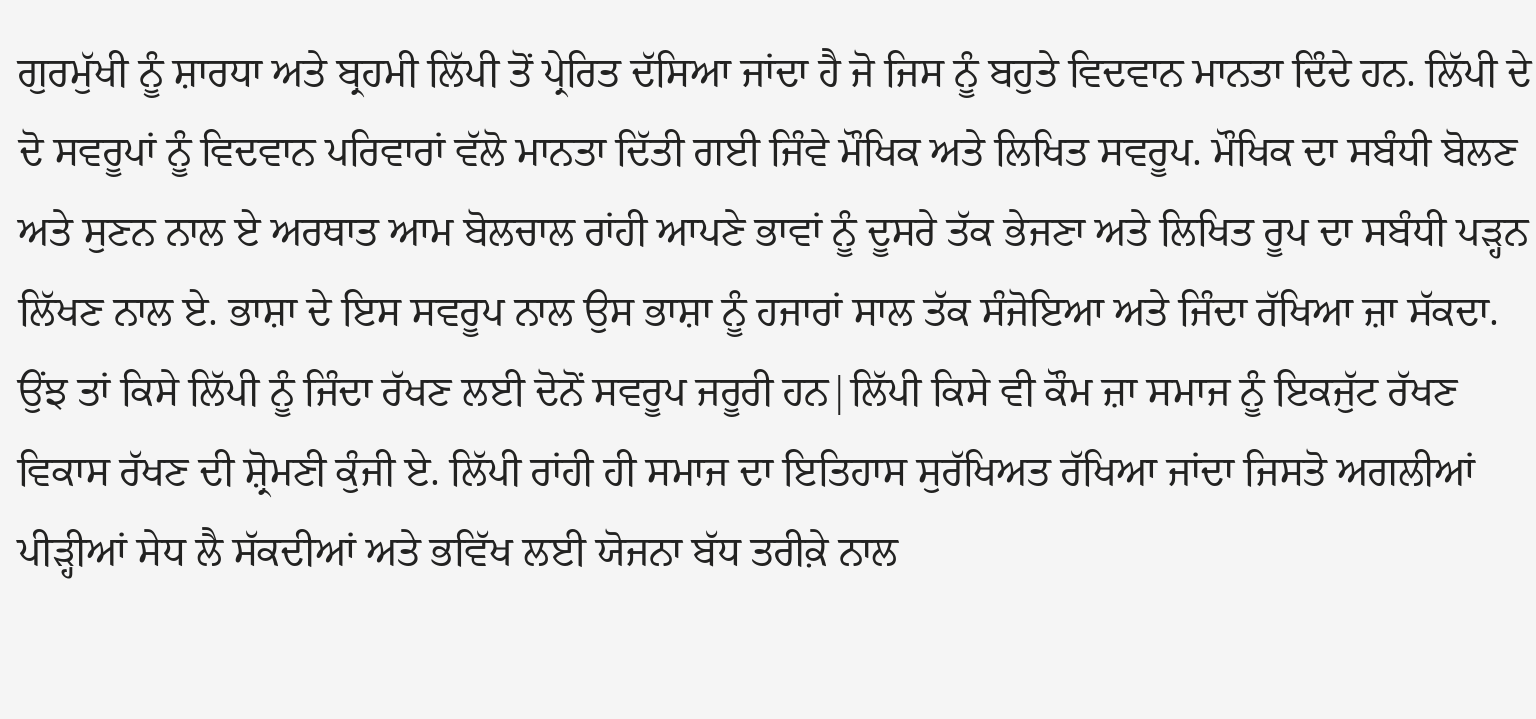ਗੁਰਮੁੱਖੀ ਨੂੰ ਸ਼ਾਰਧਾ ਅਤੇ ਬ੍ਰਹਮੀ ਲਿੱਪੀ ਤੋਂ ਪ੍ਰੇਰਿਤ ਦੱਸਿਆ ਜਾਂਦਾ ਹੈ ਜੋ ਜਿਸ ਨੂੰ ਬਹੁਤੇ ਵਿਦਵਾਨ ਮਾਨਤਾ ਦਿੰਦੇ ਹਨ. ਲਿੱਪੀ ਦੇ ਦੋ ਸਵਰੂਪਾਂ ਨੂੰ ਵਿਦਵਾਨ ਪਰਿਵਾਰਾਂ ਵੱਲੋ ਮਾਨਤਾ ਦਿੱਤੀ ਗਈ ਜਿੰਵੇ ਮੌਖਿਕ ਅਤੇ ਲਿਖਿਤ ਸਵਰੂਪ. ਮੌਖਿਕ ਦਾ ਸਬੰਧੀ ਬੋਲਣ ਅਤੇ ਸੁਣਨ ਨਾਲ ਏ ਅਰਥਾਤ ਆਮ ਬੋਲਚਾਲ ਰਾਂਹੀ ਆਪਣੇ ਭਾਵਾਂ ਨੂੰ ਦੂਸਰੇ ਤੱਕ ਭੇਜਣਾ ਅਤੇ ਲਿਖਿਤ ਰੂਪ ਦਾ ਸਬੰਧੀ ਪੜ੍ਹਨ ਲਿੱਖਣ ਨਾਲ ਏ. ਭਾਸ਼ਾ ਦੇ ਇਸ ਸਵਰੂਪ ਨਾਲ ਉਸ ਭਾਸ਼ਾ ਨੂੰ ਹਜਾਰਾਂ ਸਾਲ ਤੱਕ ਸੰਜੋਇਆ ਅਤੇ ਜਿੰਦਾ ਰੱਖਿਆ ਜ਼ਾ ਸੱਕਦਾ. ਉਂਝ ਤਾਂ ਕਿਸੇ ਲਿੱਪੀ ਨੂੰ ਜਿੰਦਾ ਰੱਖਣ ਲਈ ਦੋਨੋਂ ਸਵਰੂਪ ਜਰੂਰੀ ਹਨ|ਲਿੱਪੀ ਕਿਸੇ ਵੀ ਕੌਮ ਜ਼ਾ ਸਮਾਜ ਨੂੰ ਇਕਜੁੱਟ ਰੱਖਣ ਵਿਕਾਸ ਰੱਖਣ ਦੀ ਸ਼੍ਰੋਮਣੀ ਕੁੰਜੀ ਏ. ਲਿੱਪੀ ਰਾਂਹੀ ਹੀ ਸਮਾਜ ਦਾ ਇਤਿਹਾਸ ਸੁਰੱਖਿਅਤ ਰੱਖਿਆ ਜਾਂਦਾ ਜਿਸਤੋ ਅਗਲੀਆਂ ਪੀੜ੍ਹੀਆਂ ਸੇਧ ਲੈ ਸੱਕਦੀਆਂ ਅਤੇ ਭਵਿੱਖ ਲਈ ਯੋਜਨਾ ਬੱਧ ਤਰੀਕ਼ੇ ਨਾਲ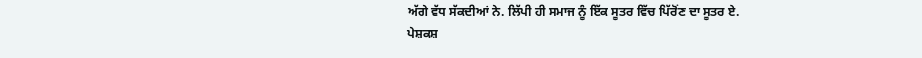ਅੱਗੇ ਵੱਧ ਸੱਕਦੀਆਂ ਨੇ. ਲਿੱਪੀ ਹੀ ਸਮਾਜ ਨੂੰ ਇੱਕ ਸੂਤਰ ਵਿੱਚ ਪਿੱਰੋਂਣ ਦਾ ਸੂਤਰ ਏ.
ਪੇਸ਼ਕਸ਼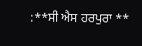:**ਸੀ ਐਸ ਹਰਪੁਰਾ **